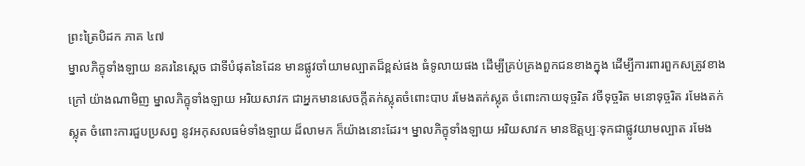ព្រះត្រៃបិដក ភាគ ៤៧
ម្នាលភិក្ខុទាំងឡាយ នគរនៃស្តេច ជាទីបំផុតនៃដែន មានផ្លូវចាំយាមល្បាតដ៏ខ្ពស់ផង ធំទូលាយផង ដើម្បីគ្រប់គ្រងពួកជនខាងក្នុង ដើម្បីការពារពួកសត្រូវខាងក្រៅ យ៉ាងណាមិញ ម្នាលភិក្ខុទាំងឡាយ អរិយសាវក ជាអ្នកមានសេចក្តីតក់ស្លុតចំពោះបាប រមែងតក់ស្លុត ចំពោះកាយទុច្ចរិត វចីទុច្ចរិត មនោទុច្ចរិត រមែងតក់ស្លុត ចំពោះការជួបប្រសព្វ នូវអកុសលធម៌ទាំងឡាយ ដ៏លាមក ក៏យ៉ាងនោះដែរ។ ម្នាលភិក្ខុទាំងឡាយ អរិយសាវក មានឱត្តប្បៈទុកជាផ្លូវយាមល្បាត រមែង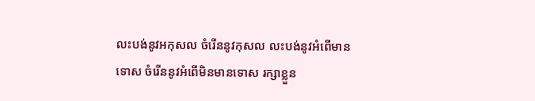លះបង់នូវអកុសល ចំរើននូវកុសល លះបង់នូវអំពើមានទោស ចំរើននូវអំពើមិនមានទោស រក្សាខ្លួន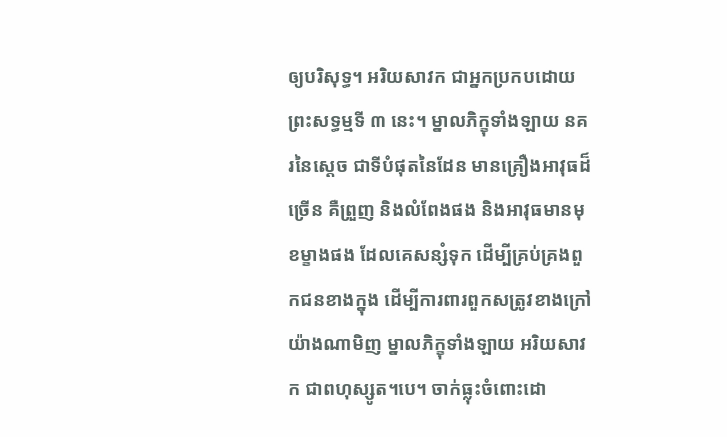ឲ្យបរិសុទ្ធ។ អរិយសាវក ជាអ្នកប្រកបដោយព្រះសទ្ធម្មទី ៣ នេះ។ ម្នាលភិក្ខុទាំងឡាយ នគរនៃស្តេច ជាទីបំផុតនៃដែន មានគ្រឿងអាវុធដ៏ច្រើន គឺព្រួញ និងលំពែងផង និងអាវុធមានមុខម្ខាងផង ដែលគេសន្សំទុក ដើម្បីគ្រប់គ្រងពួកជនខាងក្នុង ដើម្បីការពារពួកសត្រូវខាងក្រៅ យ៉ាងណាមិញ ម្នាលភិក្ខុទាំងឡាយ អរិយសាវក ជាពហុស្សូត។បេ។ ចាក់ធ្លុះចំពោះដោ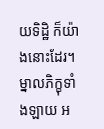យទិដ្ឋិ ក៏យ៉ាងនោះដែរ។ ម្នាលភិក្ខុទាំងឡាយ អ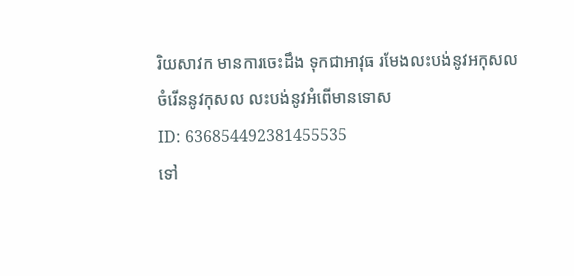រិយសាវក មានការចេះដឹង ទុកជាអាវុធ រមែងលះបង់នូវអកុសល ចំរើននូវកុសល លះបង់នូវអំពើមានទោស
ID: 636854492381455535
ទៅ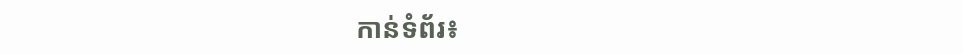កាន់ទំព័រ៖